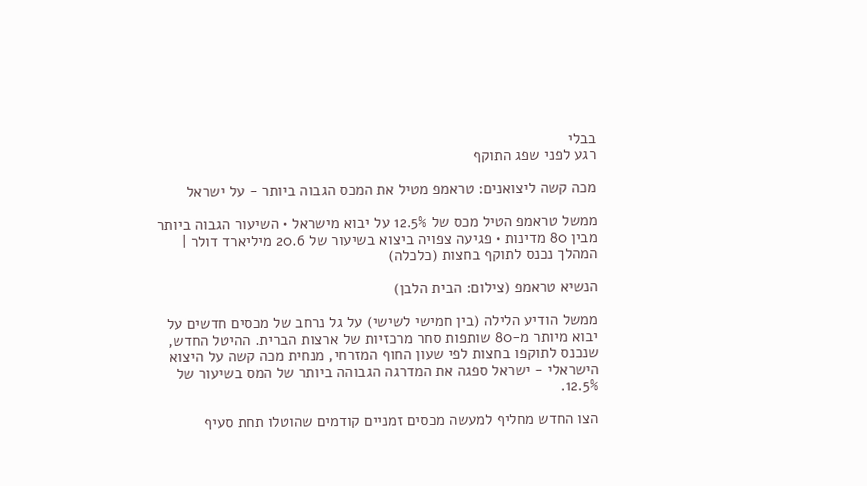בבלי
רגע לפני שפג התוקף

מכה קשה ליצואנים: טראמפ מטיל את המכס הגבוה ביותר - על ישראל

ממשל טראמפ הטיל מכס של 12.5% על יבוא מישראל • השיעור הגבוה ביותר מבין 80 מדינות • פגיעה צפויה ביצוא בשיעור של 20.6 מיליארד דולר | המהלך נכנס לתוקף בחצות (כלכלה)

הנשיא טראמפ (צילום: הבית הלבן)

ממשל הודיע הלילה (בין חמישי לשישי) על גל נרחב של מכסים חדשים על יבוא מיותר מ-80 שותפות סחר מרכזיות של ארצות הברית. ההיטל החדש, שנכנס לתוקפו בחצות לפי שעון החוף המזרחי, מנחית מכה קשה על היצוא הישראלי - ישראל ספגה את המדרגה הגבוהה ביותר של המס בשיעור של 12.5%.

הצו החדש מחליף למעשה מכסים זמניים קודמים שהוטלו תחת סעיף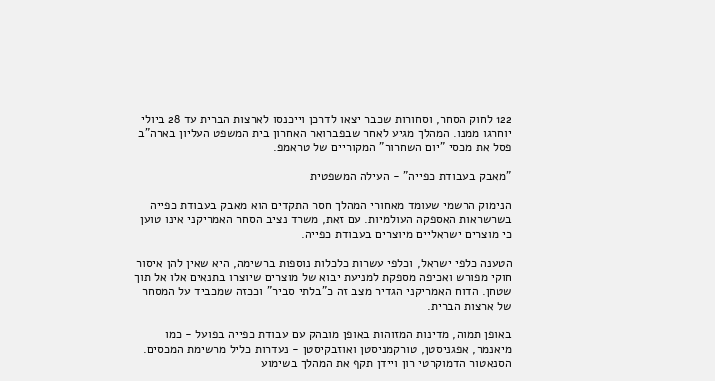122 לחוק הסחר, וסחורות שכבר יצאו לדרכן וייכנסו לארצות הברית עד 28 ביולי יוחרגו ממנו. המהלך מגיע לאחר שבפברואר האחרון בית המשפט העליון בארה"ב פסל את מכסי "יום השחרור" המקוריים של טראמפ.

"מאבק בעבודת כפייה" - העילה המשפטית

הנימוק הרשמי שעומד מאחורי המהלך חסר התקדים הוא מאבק בעבודת כפייה בשרשראות האספקה העולמיות. עם זאת, משרד נציב הסחר האמריקני אינו טוען כי מוצרים ישראליים מיוצרים בעבודת כפייה.

הטענה כלפי ישראל, וכלפי עשרות כלכלות נוספות ברשימה, היא שאין להן איסור חוקי מפורש ואכיפה מספקת למניעת יבוא של מוצרים שיוצרו בתנאים אלו אל תוך שטחן. הדוח האמריקני הגדיר מצב זה כ"בלתי סביר" וככזה שמכביד על המסחר של ארצות הברית.

באופן תמוה, מדינות המזוהות באופן מובהק עם עבודת כפייה בפועל - כמו מיאנמר, אפגניסטן, טורקמניסטן ואוזבקיסטן - נעדרות כליל מרשימת המכסים. הסנאטור הדמוקרטי רון ויידן תקף את המהלך בשימוע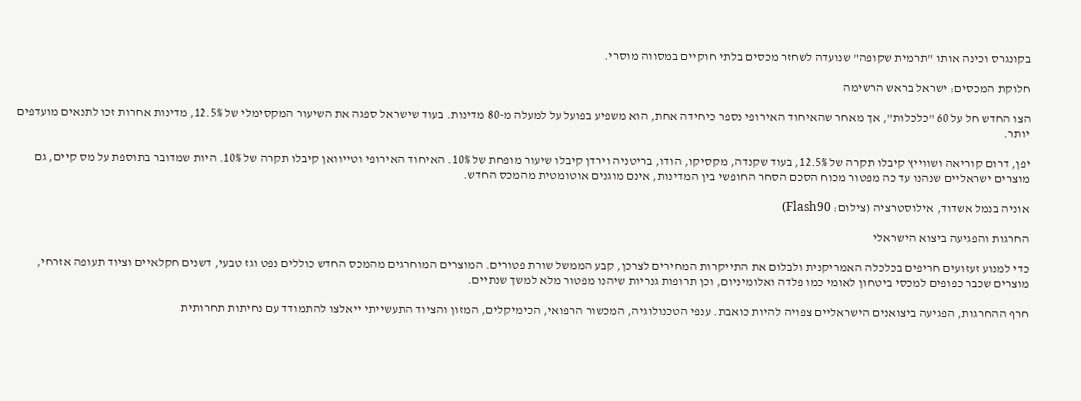בקונגרס וכינה אותו "תרמית שקופה" שנועדה לשחזר מכסים בלתי חוקיים במסווה מוסרי.

חלוקת המכסים: ישראל בראש הרשימה

הצו החדש חל על 60 "כלכלות", אך מאחר שהאיחוד האירופי נספר כיחידה אחת, הוא משפיע בפועל על למעלה מ-80 מדינות. בעוד שישראל ספגה את השיעור המקסימלי של 12.5%, מדינות אחרות זכו לתנאים מועדפים יותר.

יפן, דרום קוריאה ושווייץ קיבלו תקרה של 12.5%, בעוד שקנדה, מקסיקו, הודו, בריטניה וירדן קיבלו שיעור מופחת של 10%. האיחוד האירופי וטייוואן קיבלו תקרה של 10%. היות שמדובר בתוספת על מס קיים, גם מוצרים ישראליים שנהנו עד כה מפטור מכוח הסכם הסחר החופשי בין המדינות, אינם מוגנים אוטומטית מהמכס החדש.

אוניה בנמל אשדוד, אילוסטרציה (צילום: Flash90)

החרגות והפגיעה ביצוא הישראלי

כדי למנוע זעזועים חריפים בכלכלה האמריקנית ולבלום את התייקרות המחירים לצרכן, קבע הממשל שורת פטורים. המוצרים המוחרגים מהמכס החדש כוללים נפט וגז טבעי, דשנים חקלאיים וציוד תעופה אזרחי, מוצרים שכבר כפופים למכסי ביטחון לאומי כמו פלדה ואלומיניום, וכן תרופות גנריות שיהנו מפטור מלא למשך שנתיים.

חרף ההחרגות, הפגיעה ביצואנים הישראליים צפויה להיות כואבת. ענפי הטכנולוגיה, המכשור הרפואי, הכימיקלים, המזון והציוד התעשייתי ייאלצו להתמודד עם נחיתות תחרותית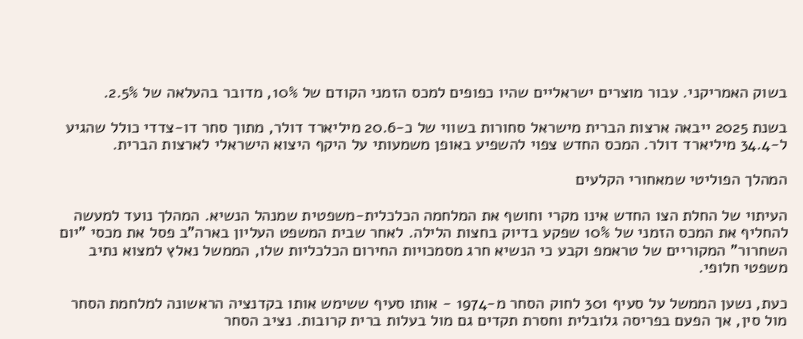בשוק האמריקני. עבור מוצרים ישראליים שהיו כפופים למכס הזמני הקודם של 10%, מדובר בהעלאה של 2.5%.

בשנת 2025 ייבאה ארצות הברית מישראל סחורות בשווי של כ-20.6 מיליארד דולר, מתוך סחר דו-צדדי כולל שהגיע ל-34.4 מיליארד דולר. המכס החדש צפוי להשפיע באופן משמעותי על היקף היצוא הישראלי לארצות הברית.

המהלך הפוליטי שמאחורי הקלעים

העיתוי של החלת הצו החדש אינו מקרי וחושף את המלחמה הכלכלית-משפטית שמנהל הנשיא. המהלך נועד למעשה להחליף את המכס הזמני של 10% שפקע בדיוק בחצות הלילה. לאחר שבית המשפט העליון בארה"ב פסל את מכסי "יום השחרור" המקוריים של טראמפ וקבע כי הנשיא חרג מסמכויות החירום הכלכליות שלו, הממשל נאלץ למצוא נתיב משפטי חלופי.

כעת, נשען הממשל על סעיף 301 לחוק הסחר מ-1974 - אותו סעיף ששימש אותו בקדנציה הראשונה למלחמת הסחר מול סין, אך הפעם בפריסה גלובלית וחסרת תקדים גם מול בעלות ברית קרובות. נציב הסחר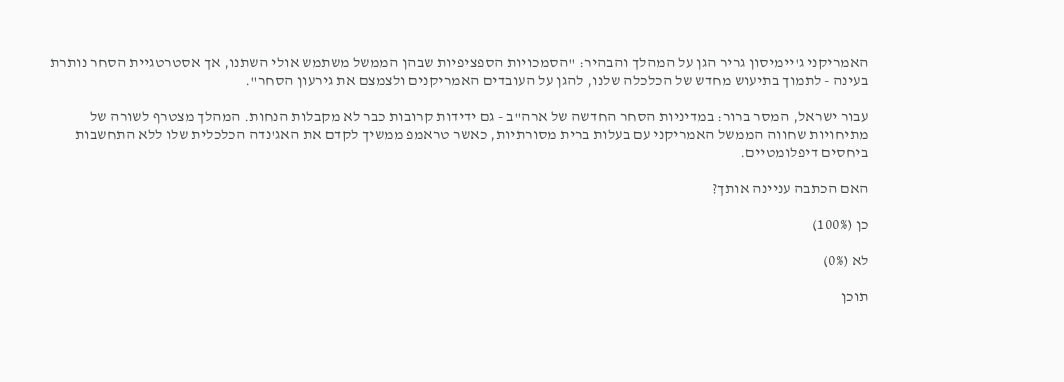האמריקני ג'יימיסון גריר הגן על המהלך והבהיר: "הסמכויות הספציפיות שבהן הממשל משתמש אולי השתנו, אך אסטרטגיית הסחר נותרת בעינה - לתמוך בתיעוש מחדש של הכלכלה שלנו, להגן על העובדים האמריקנים ולצמצם את גירעון הסחר".

עבור ישראל, המסר ברור: במדיניות הסחר החדשה של ארה"ב - גם ידידות קרובות כבר לא מקבלות הנחות. המהלך מצטרף לשורה של מתיחויות שחווה הממשל האמריקני עם בעלות ברית מסורתיות, כאשר טראמפ ממשיך לקדם את האג'נדה הכלכלית שלו ללא התחשבות ביחסים דיפלומטיים.

האם הכתבה עניינה אותך?

כן (100%)

לא (0%)

תוכן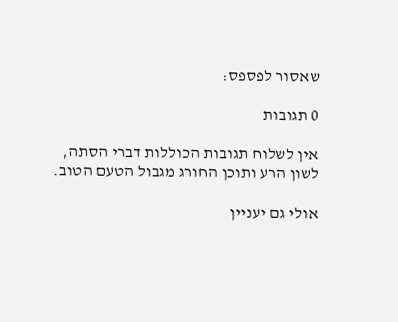שאסור לפספס:

0 תגובות

אין לשלוח תגובות הכוללות דברי הסתה, לשון הרע ותוכן החורג מגבול הטעם הטוב.

אולי גם יעניין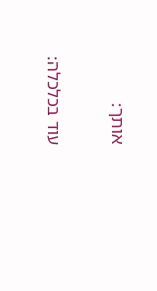אותך:

עוד בכלכלה: